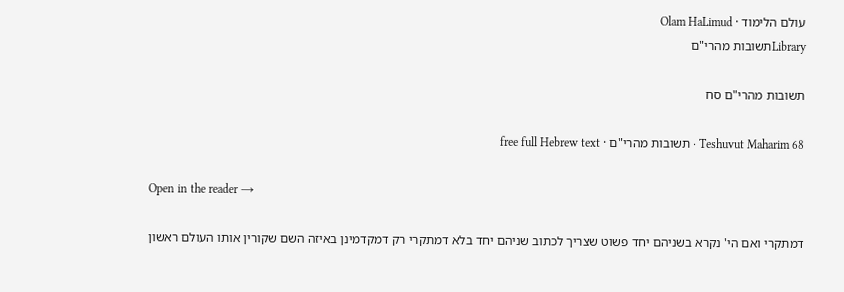עולם הלימוד · Olam HaLimud
Libraryתשובות מהרי"ם

תשובות מהרי"ם סח

Teshuvut Maharim 68 · תשובות מהרי"ם · free full Hebrew text

Open in the reader →

דמתקרי ואם הי' נקרא בשניהם יחד פשוט שצריך לכתוב שניהם יחד בלא דמתקרי רק דמקדמינן באיזה השם שקורין אותו העולם ראשון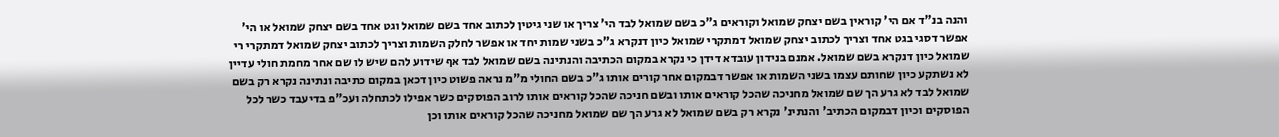והנה בנ"ד אם הי' קוראין בשם יצחק שמואל וקוראים ג"כ בשם שמואל לבד הי' צריך או שני גיטין לכתוב אחד בשם שמואל וגט אחד בשם יצחק שמואל או הי' אפשר דסגי בגט אחד וצריך לכתוב יצחק שמואל דמתקרי שמואל כיון דנקרא ג"כ בשני שמות יחד או אפשר לחלק השמות וצריך לכתוב יצחק שמואל דמתקרי רי שמואל כיון דנקרא בשם שמואל. אמנם בנידון עובדא דידן כי נקרא במקום הכתיבה והנתינה בשם שמואל לבד אף שידוע להם שיש לו שם אחר מחמת חולי עדיין לא נשתקע כיון שחותם עצמו בשני השמות או אפשר דבמקום אחר קורים אותו ג"כ בשם החולי מ"מ נראה פשוט כיון דכאן במקום כתיבה ונתינה נקרא רק בשם שמואל לבד לא גרע הך שם שמואל מחניכה שהכל קוראים אותו ובשם חניכה שהכל קוראים אותו לרוב הפוסקים כשר אפילו לכתחלה ועכ"פ בדיעבד כשר לכל הפוסקים וכיון דבמקום הכתיב' והנתינ' נקרא רק בשם שמואל לא גרע הך שם שמואל מחניכה שהכל קוראים אותו וכן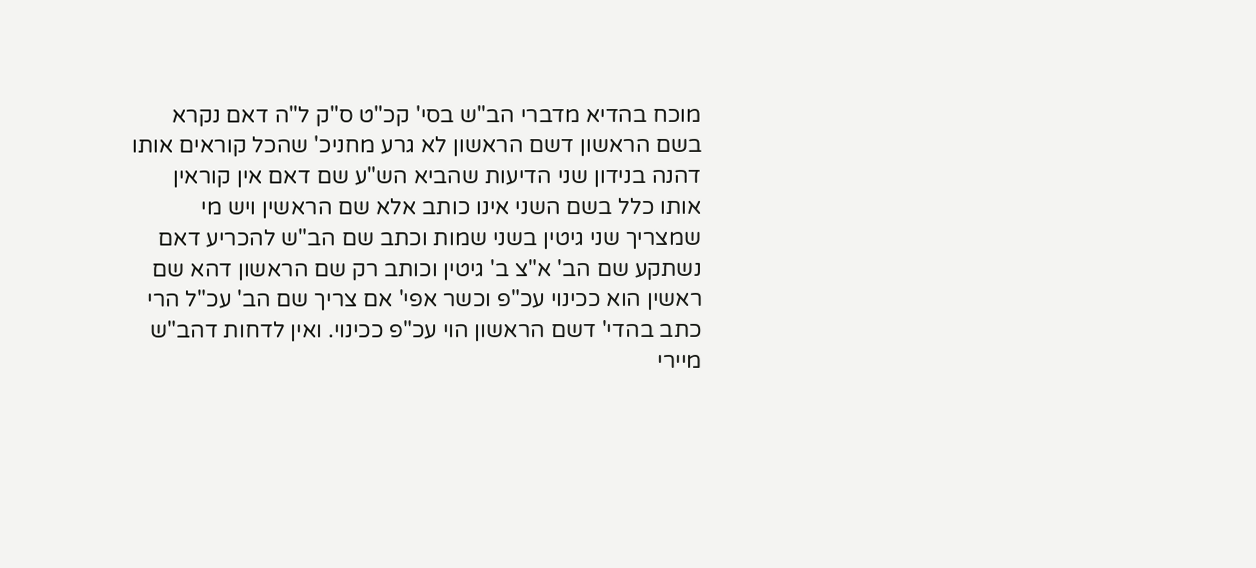מוכח בהדיא מדברי הב"ש בסי' קכ"ט ס"ק ל"ה דאם נקרא בשם הראשון דשם הראשון לא גרע מחניכ' שהכל קוראים אותו דהנה בנידון שני הדיעות שהביא הש"ע שם דאם אין קוראין אותו כלל בשם השני אינו כותב אלא שם הראשין ויש מי שמצריך שני גיטין בשני שמות וכתב שם הב"ש להכריע דאם נשתקע שם הב' א"צ ב' גיטין וכותב רק שם הראשון דהא שם ראשין הוא ככינוי עכ"פ וכשר אפי' אם צריך שם הב' עכ"ל הרי כתב בהדי' דשם הראשון הוי עכ"פ ככינוי. ואין לדחות דהב"ש מיירי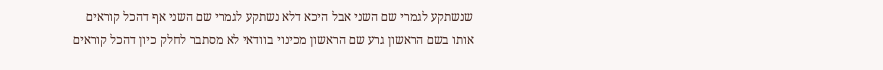שנשתקע לגמרי שם השני אבל היכא דלא נשתקע לגמרי שם השני אף דהכל קוראים אותו בשם הראשון גרע שם הראשון מכינוי בוודאי לא מסתבר לחלק כיון דהכל קוראים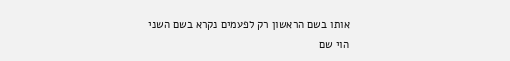אותו בשם הראשון רק לפעמים נקרא בשם השני הוי שם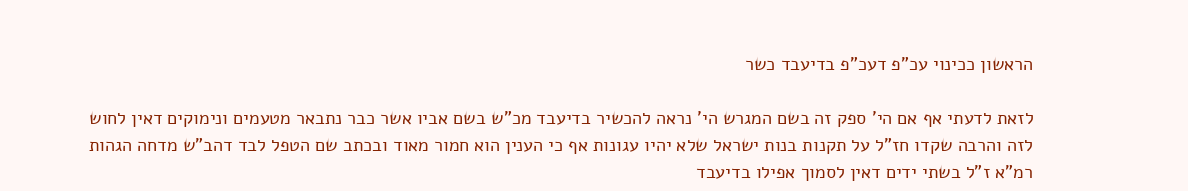הראשון ככינוי עכ"פ דעכ"פ בדיעבד כשר

לזאת לדעתי אף אם הי' ספק זה בשם המגרש הי' נראה להכשיר בדיעבד מכ"ש בשם אביו אשר כבר נתבאר מטעמים ונימוקים דאין לחוש לזה והרבה שקדו חז"ל על תקנות בנות ישראל שלא יהיו עגונות אף כי הענין הוא חמור מאוד ובכתב שם הטפל לבד דהב"ש מדחה הגהות רמ"א ז"ל בשתי ידים דאין לסמוך אפילו בדיעבד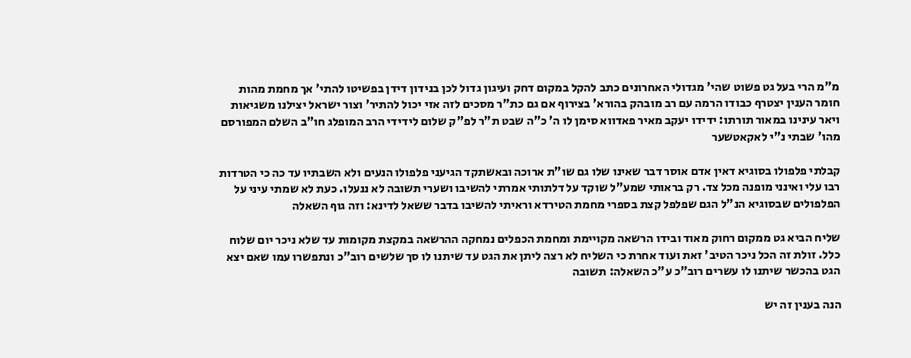מ"מ הרי בעל גט פשוט שהי' מגדולי האחרונים כתב להקל במקום דחק ועיגון גדול לכן בנידון דידן בפשיטו להתי' אך מחמת מהות חומר הענין יצטרף כבודו הרמה עם רב מובהק בהורא' בצירוף אם גם כת"ר מסכים לזה אזי יכול להתיר' וצור ישראל יצילנו משגיאות ויאר עינינו במאור תורתו: ידידו יעקב מאיר פאדווא סימן לו ה' כ"ה שבט ת"ר לפ"ק שלום לידידי הרב המופלג חו"ב השלם המפורסם מהו' שבתי נ"י לאקאטשער

קבלתי פלפולו בסוגיא דאין אדם אוסר דבר שאינו שלו גם שו"ת ארוכה ובאשתקד הגיעני פלפולו הנעים ולא השבתיו עד כה כי הטרדות רבו עלי ואינני מופנה מכל צד. רק בראותי שמע"ל שוקד על דלתותי אמרתי להשיבו ושערי תשובה לא ננעלו. כעת לא שמתי עיני על הפלפולים שבסוגיא הנ"ל הגם שפלפל קצת בספרי מחמת הטירדא וראיתי להשיבו בדבר ששאל לדינא: וזה גוף השאלה

שליח הביא גט ממקום רחוק מאוד ובידו הרשאה מקויימת ומחמת הכפלים נמחקה ההרשאה במקצת מקומות עד שלא ניכר יום שלוח כלל. זולת זה הכל ניכר הטיב' זאת ועוד אחרת כי השליח לא רצה ליתן את הגט עד שיתנו לו סך שלשים רוב"כ ונתפשרו עמו שאם יצא הגט בהכשר שיתנו לו עשרים רוב"כ ע"כ השאלה: תשובה

הנה בענין זה יש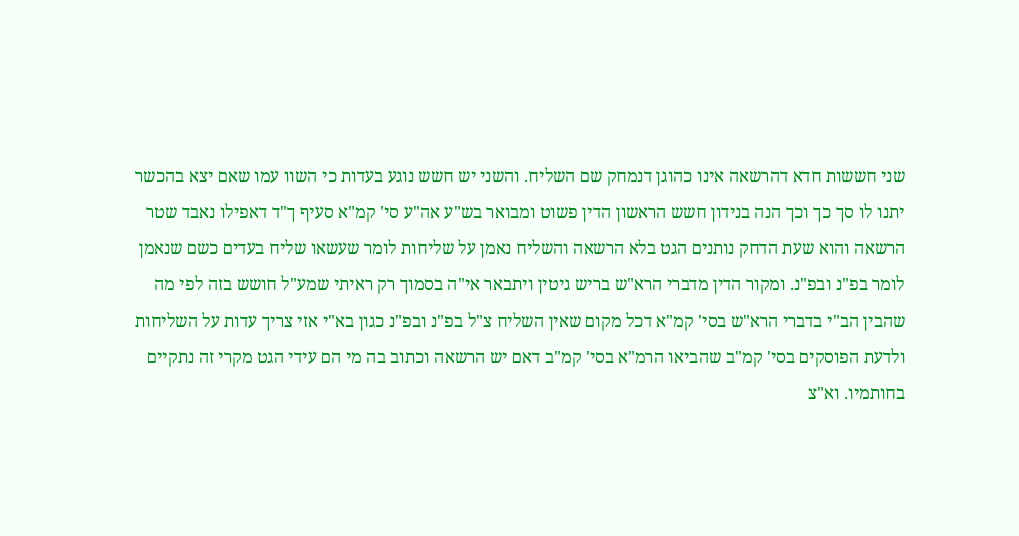שני חששות חדא דהרשאה אינו כהוגן דנמחק שם השליח. והשני יש חשש נוגע בעדות כי השוו עמו שאם יצא בהכשר יתנו לו סך כך וכך הנה בנידון חשש הראשון הדין פשוט ומבואר בש"ע אה"ע סי' קמ"א סעיף ך"ד דאפילו נאבד שטר הרשאה והוא שעת הדחק נותנים הגט בלא הרשאה והשליח נאמן על שליחות לומר שעשאו שליח בעדים כשם שנאמן לומר בפ"נ ובפ"נ. ומקור הדין מדברי הרא"ש בריש גיטין ויתבאר אי"ה בסמוך רק ראיתי שמע"ל חושש בזה לפי מה שהבין הב"י בדברי הרא"ש בסי' קמ"א דכל מקום שאין השליח צ"ל בפ"נ ובפ"נ כגון בא"י אזי צריך עדות על השליחות ולדעת הפוסקים בסי' קמ"ב שהביאו הרמ"א בסי' קמ"ב דאם יש הרשאה וכתוב בה מי הם עידי הגט מקרי זה נתקיים בחותמיו. וא"צ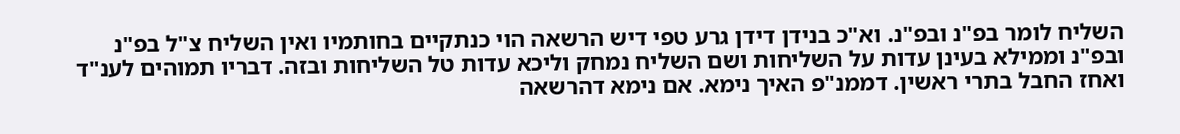השליח לומר בפ"נ ובפ"נ. וא"כ בנידן דידן גרע טפי דיש הרשאה הוי כנתקיים בחותמיו ואין השליח צ"ל בפ"נ ובפ"נ וממילא בעינן עדות על השליחות ושם השליח נמחק וליכא עדות טל השליחות ובזה. דבריו תמוהים לענ"ד ואחז החבל בתרי ראשין. דממנ"פ האיך נימא. אם נימא דהרשאה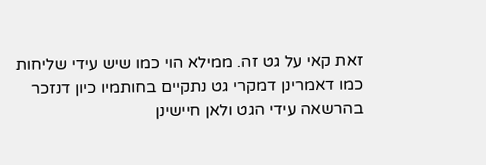זאת קאי על גט זה. ממילא הוי כמו שיש עידי שליחות כמו דאמרינן דמקרי גט נתקיים בחותמיו כיון דנזכר בהרשאה עידי הגט ולאן חיישינן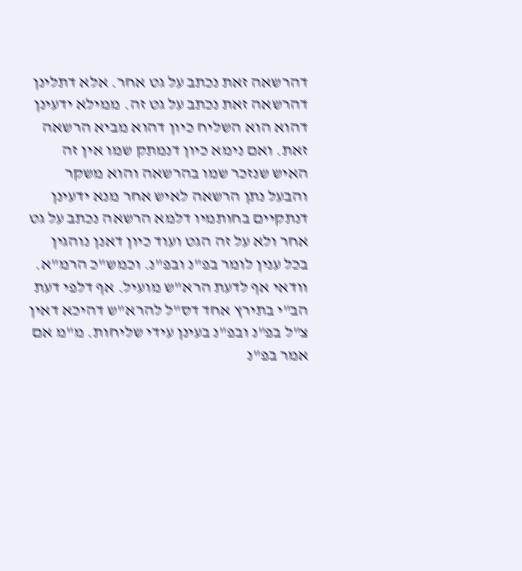דהרשאה זאת נכתב על גט אחר. אלא דתלינן דהרשאה זאת נכתב על גט זה. ממילא ידעינן דהוא הוא השליח כיון דהוא מביא הרשאה זאת. ואם נימא כיון דנמתק שמו אין זה האיש שנזכר שמו בהרשאה והוא משקר והבעל נתן הרשאה לאיש אחר מנא ידעינן דנתקיים בחותמיו דלמא הרשאה נכתב על גט אחר ולא על זה הגט ועוד כיון דאנן נוהגין בכל ענין לומר בפ"נ ובפ"נ. וכמש"כ הרמ"א. וודאי אף לדעת הרא"ש מועיל. אף דלפי דעת הב"י בתירץ אחד דס"ל להרא"ש דהיכא דאין צ"ל בפ"נ ובפ"נ בעינן עידי שליחות. מ"מ אם אמר בפ"נ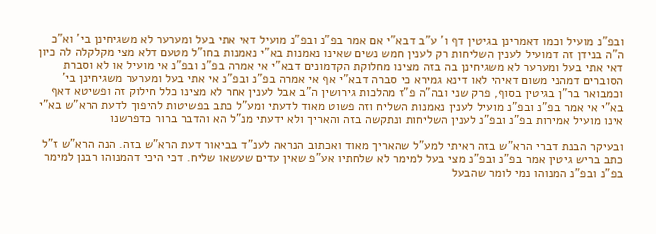ובפ"נ מועיל וכמו דאמרינן בגיטין דף ו' ע"ב דבא"י אם אמר בפ"נ ובפ"נ מועיל דאי אתי בעל ומערער לא משגיחינן בי' וא"כ ה"ה בנידן זה דמועיל לענין השליחות רק לענין חמש נשים שאינו נאמנות בא"י נאמנות בחו"ל מטעם דלא מצי מקלקלה לה כיון דאי אתי בעל ומערער לא משגיחינן בה בזה מצינו מחלוקת הקדמונים דבא"י אי אמרה בפ"נ ובפ"נ אי מועיל או לא וסברת הסוברים דמהני משום דאיהי לאו דינא גמירא כי סברה דבא"י אף אי אמרה בפ"נ ובפ"נ אי אתי בעל ומערער משגיחינן בי' וכמבואר בר"ן בגיטין בסוף, פרק שני ובה"ה פ"ז מהלכות גירושין ה"ב אבל לענין אחר לא מצינו כלל חילוק זה ופשיטא דאף בא"י אי אמר בפ"נ ובפ"נ מועיל לענין נאמנות השליח וזה פשוט מאוד לדעתי ומע"ל כתב בפשיטות להיפוך לדעת הרא"ש בא"י אינו מועיל אמירות בפ"נ ובפ"נ לענין השליחות ונתקשה בזה והאריך ולא ידעתי מנ"ל הא והדבר ברור כדפרשנו

ובעיקר הבנת דברי הרא"ש בזה ראיתי למע"ל שהאריך מאוד ואכתוב הנראה לענ"ד בביאור דעת הרא"ש בזה. הנה הרא"ש ז"ל כתב בריש גיטין אמר בפ"נ ובפ"נ מצי בעל למימר לא שלחתיו אע"פ שאין עדים שעשאו שליח. דכי היכי דהמנוהו רבנן למימר בפ"נ ובפ"נ המנוהו נמי לומר שהבעל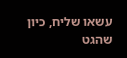עשאו שליח, כיון שהגט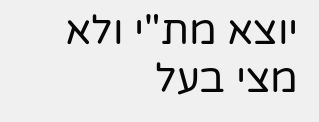יוצא מת"י ולא מצי בעל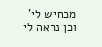מכחיש לי' וכן נראה לי